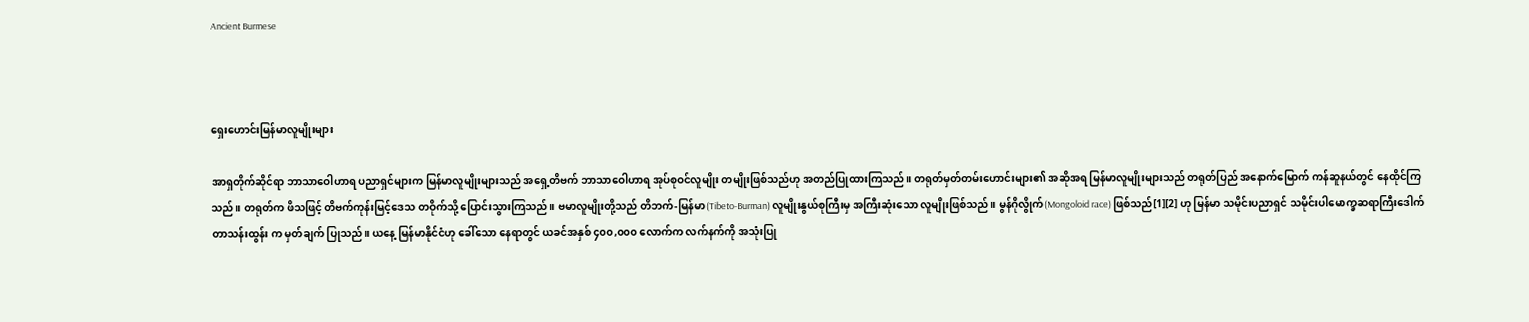Ancient Burmese



ရှေးဟောင်းမြန်မာလူမျိုးများ

အာရှတိုက်ဆိုင်ရာ ဘာသာဝေါဟာရ ပညာရှင်များက မြန်မာလူမျိုးများသည် အရှေ့တိဗက် ဘာသာဝေါဟာရ အုပ်စုဝင်လူမျိုး တမျိုးဖြစ်သည်ဟု အတည်ပြုထားကြသည်။ တရုတ်မှတ်တမ်းဟောင်းများ၏ အဆိုအရ မြန်မာလူမျိုးများသည် တရုတ်ပြည် အနောက်မြောက် ကန်ဆူနယ်တွင် နေထိုင်ကြသည်။ တရုတ်က ဖိသဖြင့် တိဗက်ကုန်းမြင့်ဒေသ တဝိုက်သို့ ပြောင်းသွားကြသည်။ ဗမာလူမျိုးတို့သည် တိဘက်-မြန်မာ(Tibeto-Burman) လူမျိုးနွယ်စုကြီးမှ အကြီးဆုံးသော လူမျိုးဖြစ်သည်။ မွန်ဂိုလွိုက်(Mongoloid race) ဖြစ်သည်[1][2] ဟု မြန်မာ သမိုင်းပညာရှင် သမိုင်းပါမောက္ခဆရာကြီးဒေါက်တာသန်းထွန်း က မှတ်ချက် ပြုသည်။ ယနေ့ မြန်မာနိုင်ငံဟု ခေါ်သော နေရာတွင် ယခင်အနှစ် ၄၀၀,၀၀၀ လောက်က လက်နက်ကို အသုံးပြု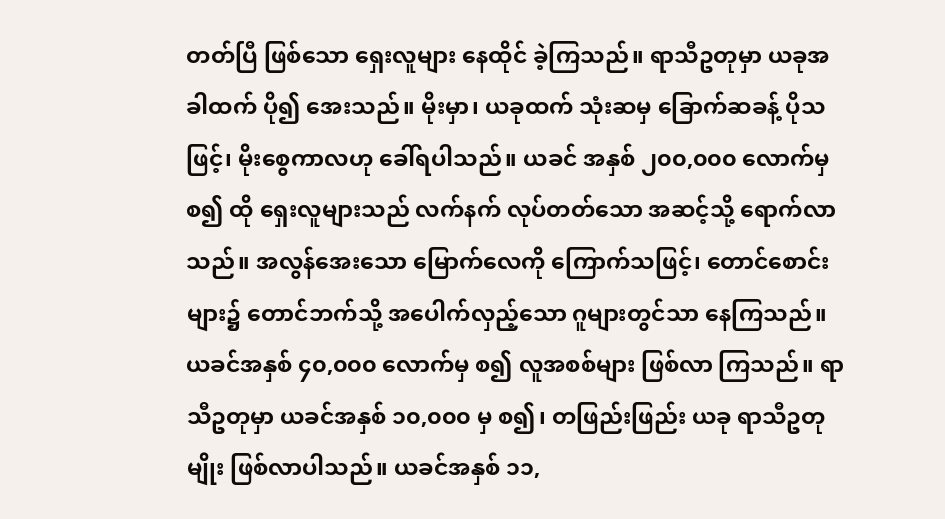တတ်ပြီ ဖြစ်သော ရှေးလူများ နေထိုင် ခဲ့ကြသည်။ ရာသီဥတုမှာ ယခုအခါထက် ပို၍ အေးသည်။ မိုးမှာ၊ ယခုထက် သုံးဆမှ ခြောက်ဆခန့် ပိုသဖြင့်၊ မိုးစွေကာလဟု ခေါ်ရပါသည်။ ယခင် အနှစ် ၂၀၀,၀၀၀ လောက်မှ စ၍ ထို ရှေးလူများသည် လက်နက် လုပ်တတ်သော အဆင့်သို့ ရောက်လာသည်။ အလွန်အေးသော မြောက်လေကို ကြောက်သဖြင့်၊ တောင်စောင်းများ၌ တောင်ဘက်သို့ အပေါက်လှည့်သော ဂူများတွင်သာ နေကြသည်။ ယခင်အနှစ် ၄၀,၀၀၀ လောက်မှ စ၍ လူအစစ်များ ဖြစ်လာ ကြသည်။ ရာသီဥတုမှာ ယခင်အနှစ် ၁၀,၀၀၀ မှ စ၍၊ တဖြည်းဖြည်း ယခု ရာသီဥတုမျိုး ဖြစ်လာပါသည်။ ယခင်အနှစ် ၁၁,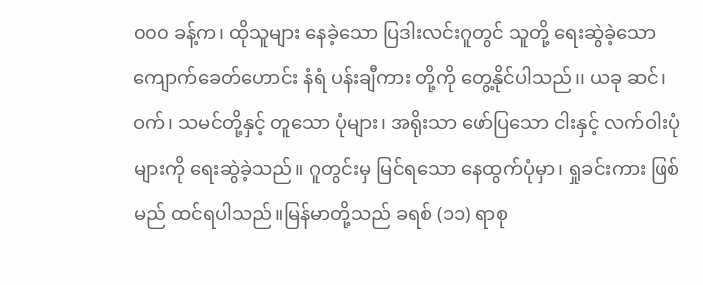၀၀၀ ခန့်က၊ ထိုသူများ နေခဲ့သော ပြဒါးလင်းဂူတွင် သူတို့ ရေးဆွဲခဲ့သော ကျောက်ခေတ်ဟောင်း နံရံ ပန်းချီကား တို့ကို တွေ့နိုင်ပါသည်၊၊ ယခု ဆင်၊ ဝက်၊ သမင်တို့နှင့် တူသော ပုံများ၊ အရိုးသာ ဖော်ပြသော ငါးနှင့် လက်ဝါးပုံများကို ရေးဆွဲခဲ့သည်။ ဂူတွင်းမှ မြင်ရသော နေထွက်ပုံမှာ၊ ရှုခင်းကား ဖြစ်မည် ထင်ရပါသည်။မြန်မာတို့သည် ခရစ် (၁၁) ရာစု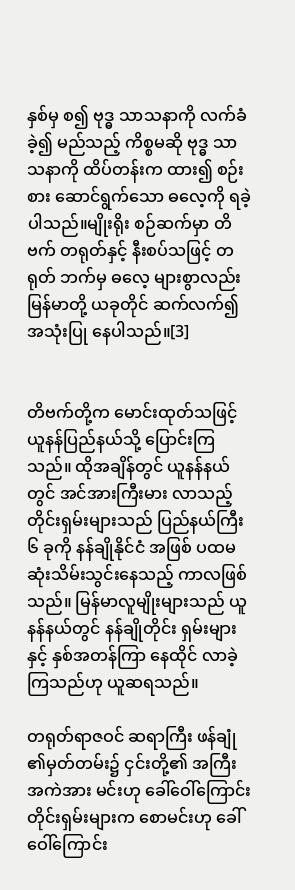နှစ်မှ စ၍ ဗုဒ္ဓ သာသနာကို လက်ခံခဲ့၍ မည်သည့် ကိစ္စမဆို ဗုဒ္ဓ သာသနာကို ထိပ်တန်းက ထား၍ စဉ်းစား ဆောင်ရွက်သော ဓလေ့ကို ရခဲ့ပါသည်။မျိုးရိုး စဉ်ဆက်မှာ တိဗက် တရုတ်နှင့် နီးစပ်သဖြင့် တရုတ် ဘက်မှ ဓလေ့ များစွာလည်း မြန်မာတို့ ယခုတိုင် ဆက်လက်၍ အသုံးပြု နေပါသည်။[3]


တိဗက်တို့က မောင်းထုတ်သဖြင့် ယူနန်ပြည်နယ်သို့ ပြောင်းကြသည်။ ထိုအချိန်တွင် ယူနန်နယ်တွင် အင်အားကြီးမား လာသည့် တိုင်းရှမ်းများသည် ပြည်နယ်ကြီး ၆ ခုကို နန်ချိုနိုင်ငံ အဖြစ် ပထမဆုံးသိမ်းသွင်းနေသည့် ကာလဖြစ်သည်။ မြန်မာလူမျိုးများသည် ယူနန်နယ်တွင် နန်ချိုတိုင်း ရှမ်းများနှင့် နှစ်အတန်ကြာ နေထိုင် လာခဲ့ကြသည်ဟု ယူဆရသည်။

တရုတ်ရာဇဝင် ဆရာကြီး ဖန်ချုံ ၏မှတ်တမ်း၌ ငှင်းတို့၏ အကြီးအကဲအား မင်းဟု ခေါ်ဝေါ်ကြောင်း တိုင်းရှမ်းများက စောမင်းဟု ခေါ်ဝေါ်ကြောင်း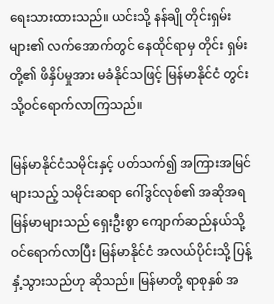ရေးသားထားသည်။ ယင်းသို့ နန်ချို တိုင်းရှမ်းများ၏ လက်အောက်တွင် နေထိုင်ရာမှ တိုင်း ရှမ်းတို့၏ ဖိနှိပ်မှုအား မခံနိုင်သဖြင့် မြန်မာနိုင်ငံ တွင်းသို့ဝင်ရောက်လာကြသည်။

မြန်မာနိုင်ငံသမိုင်းနှင့် ပတ်သက်၍ အကြားအမြင်များသည့် သမိုင်းဆရာ ဂေါ်ဒွင်လုစ်၏ အဆိုအရ မြန်မာများသည် ရှေးဦးစွာ ကျောက်ဆည်နယ်သို့ ဝင်ရောက်လာပြီး မြန်မာနိုင်ငံ အလယ်ပိုင်းသို့ ပြန့်နှံ့သွားသည်ဟု ဆိုသည်။ မြန်မာတို့ ရာစုနှစ် အ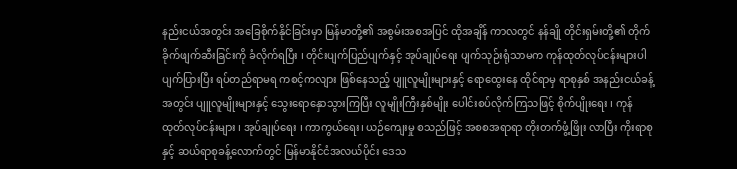နည်းငယ်အတွင်း အခြေစိုက်နိုင်ခြင်းမှာ မြန်မာတို့၏ အစွမ်းအစအပြင် ထိုအချိန် ကာလတွင် နန်ချို တိုင်းရှမ်းတို့၏ တိုက်ခိုက်ဖျက်ဆီးခြင်းကို ခံလိုက်ရပြီး ၊ တိုင်းပျက်ပြည်ပျက်နှင့် အုပ်ချုပ်ရေး ပျက်သုဉ်းရုံသာမက ကုန်ထုတ်လုပ်ငန်းများပါ ပျက်ပြားပြီး ရပ်တည်ရာမရ ကစင့်ကလျား ဖြစ်နေသည့် ပျူလူမျိုးများနှင့် ရောထွေးနေ ထိုင်ရာမှ ရာစုနှစ် အနည်းငယ်ခန့်အတွင်း ပျူလူမျိုးများနှင့် သွေးရောနှောသွားကြပြီး လူမျိုးကြီးနှစ်မျိုး ပေါင်းစပ်လိုက်ကြသဖြင့် စိုက်ပျိုးရေး ၊ ကုန်ထုတ်လုပ်ငန်းများ ၊ အုပ်ချုပ်ရေး ၊ ကာကွယ်ရေး၊ ယဉ်ကျေးမှု စသည်ဖြင့် အစစအရာရာ တိုးတက်ဖွံ့ဖြိုး လာပြီး ကိုးရာစုနှင့် ဆယ်ရာစုခန့်လောက်တွင် မြန်မာနိုင်ငံအလယ်ပိုင်း ဒေသ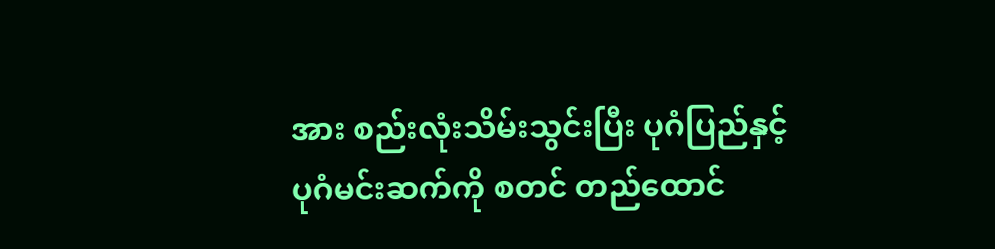အား စည်းလုံးသိမ်းသွင်းပြီး ပုဂံပြည်နှင့် ပုဂံမင်းဆက်ကို စတင် တည်ထောင်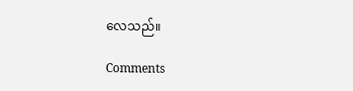လေသည်။

Comments